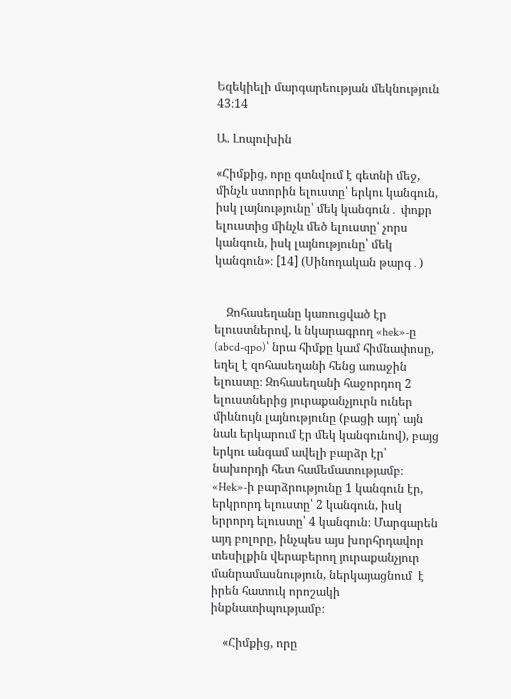Եզեկիելի մարգարեության մեկնություն 43։14

Ա. Լոպուխին

«Հիմքից, որը գտնվում է գետնի մեջ, մինչև ստորին ելուստը՝ երկու կանգուն, իսկ լայնությունը՝ մեկ կանգուն․ փոքր ելուստից մինչև մեծ ելուստը՝ չորս կանգուն, իսկ լայնությունը՝ մեկ կանգուն»։ [14] (Սինոդական թարգ․)


    Զոհասեղանը կառուցված էր ելուստներով, և նկարագրող «hek»-ը (abcd-qpo)՝ նրա հիմքը կամ հիմնափոսը, եղել է զոհասեղանի հենց առաջին ելուստը։ Զոհասեղանի հաջորդող 2 ելուստներից յուրաքանչյուրն ուներ միևնույն լայնությունը (բացի այդ՝ այն նաև երկարում էր մեկ կանգունով), բայց երկու անգամ ավելի բարձր էր՝ նախորդի հետ համեմատությամբ։ «Hek»-ի բարձրությունը 1 կանգուն էր, երկրորդ ելուստը՝ 2 կանգուն, իսկ երրորդ ելուստը՝ 4 կանգուն։ Մարգարեն այդ բոլորը, ինչպես այս խորհրդավոր տեսիլքին վերաբերող յուրաքանչյուր մանրամասնություն, ներկայացնում  է իրեն հատուկ որոշակի ինքնատիպությամբ։

    «Հիմքից, որը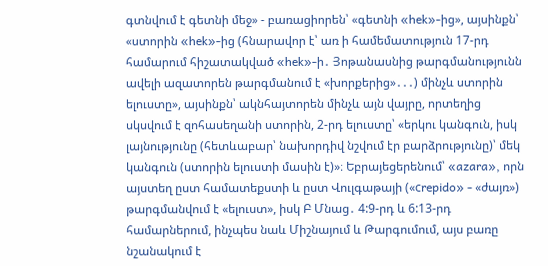գտնվում է գետնի մեջ» - բառացիորեն՝ «գետնի «hek»-ից», այսինքն՝ «ստորին «hek»-ից (հնարավոր է՝ առ ի համեմատություն 17-րդ համարում հիշատակված «hek»-ի․ Յոթանասնից թարգմանությունն ավելի ազատորեն թարգմանում է «խորքերից»․․․) մինչև ստորին ելուստը», այսինքն՝ ակնհայտորեն մինչև այն վայրը, որտեղից սկսվում է զոհասեղանի ստորին, 2-րդ ելուստը՝ «երկու կանգուն, իսկ լայնությունը (հետևաբար՝ նախորդիվ նշվում էր բարձրությունը)՝ մեկ կանգուն (ստորին ելուստի մասին է)»։ Եբրայեցերենում՝ «azara», որն այստեղ ըստ համատեքստի և ըստ Վուլգաթայի («сrepido» - «ժայռ») թարգմանվում է «ելուստ», իսկ Բ Մնաց․ 4:9-րդ և 6:13-րդ համարներում, ինչպես նաև Միշնայում և Թարգումում, այս բառը նշանակում է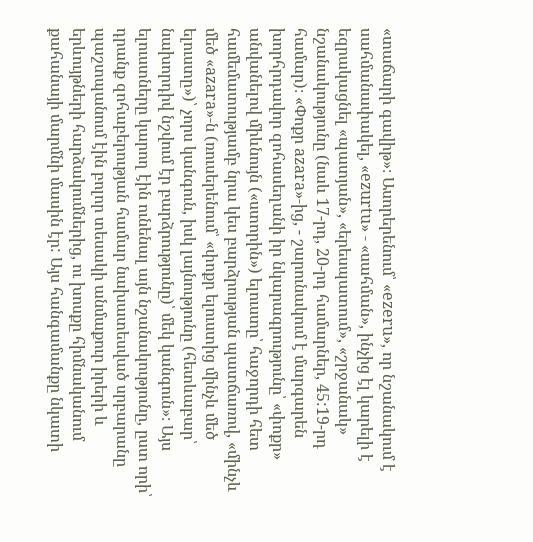«տաճարի գավիթ»։ Ասորերենում՝ «ezeru», որ նշանակում է սահմանափակել, «ezurtu» - «սահման», ինչից էլ կարելի է եզրակացնել «պատյան», «երեսպատում», «շրջանակ» նշանակությունը (նաև 17-րդ, 20-րդ համարներ, 45:19-րդ համար)։ «Փոքր azara»-ից, - շարունակում է մարգարեն խորհրդավոր զոհասեղանի իր նկարագրությունը՝ «փոքր» անվանելով միևնույն («ստորին») ելուստը՝ հաջորդի հետ համեմատությամբ նրա կես բարձրության պատճառով, «մինչև մեծ «azara»-ն (ռուսերենում՝ «փոքր ելուստից մինչև մեծ ելուստը»)՝ չորս կանգուն, իսկ լայնությունը (հետևաբար՝ նախորդիվ նշվում էր բարձրությունը)՝ մեկ կանգուն»։ Այս ելուստները կարող էին ունենալ այն նշանակությունը, ըստ որի՝ դրանք զոհաբերության համար նախատեսված սրբարանը պաշտպանում էին բոլոր տեսակի անմաքուր իրերի և երևույթների հարձակումներից, ու խոսքը հիմնականում քահանայի մարմնի մասին էր: Այս հանգամանքը նկատի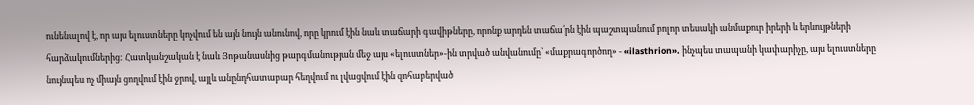ունենալով է, որ այս ելուստները կոչվում են այն նույն անունով, որը կրում էին նաև տաճարի գավիթները, որոնք արդեն տաճա՛րն էին պաշտպանում բոլոր տեսակի անմաքուր իրերի և երևույթների հարձակումներից: Հատկանշական է նաև Յոթանասնից թարգմանության մեջ այս «ելուստներ»-ին տրված անվանումը՝ «մաքրագործող» - «ilasthrion». ինչպես տապանի կափարիչը, այս ելուստները նույնպես ոչ միայն ցողվում էին ջրով, այլև անընդհատաբար հեղվում ու լվացվում էին զոհաբերված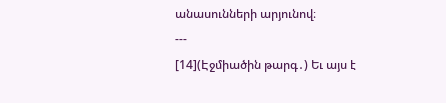անասունների արյունով։
---
[14](Էջմիածին թարգ․) Եւ այս է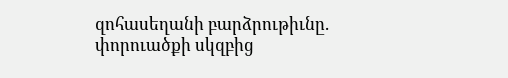զոհասեղանի բարձրութիւնը. փորուածքի սկզբից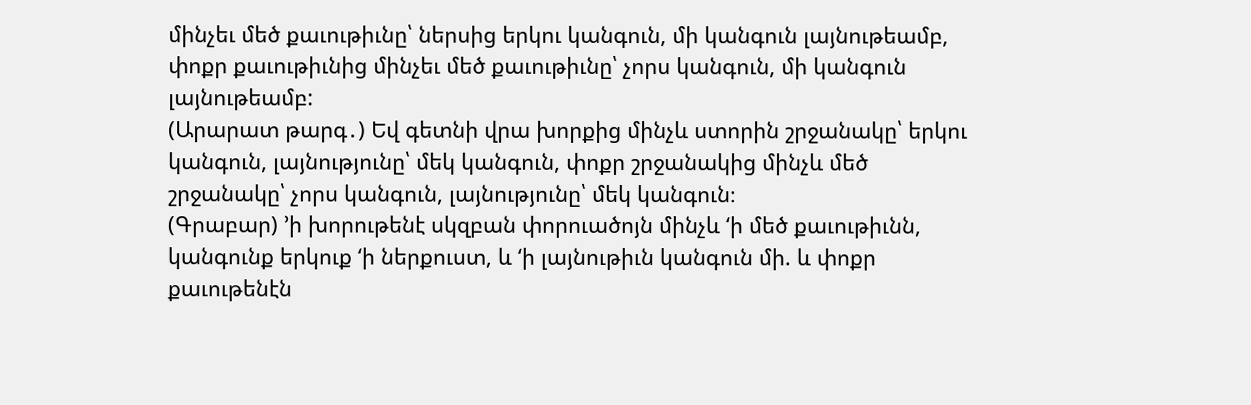մինչեւ մեծ քաւութիւնը՝ ներսից երկու կանգուն, մի կանգուն լայնութեամբ, փոքր քաւութիւնից մինչեւ մեծ քաւութիւնը՝ չորս կանգուն, մի կանգուն լայնութեամբ:
(Արարատ թարգ․) Եվ գետնի վրա խորքից մինչև ստորին շրջանակը՝ երկու կանգուն, լայնությունը՝ մեկ կանգուն, փոքր շրջանակից մինչև մեծ շրջանակը՝ չորս կանգուն, լայնությունը՝ մեկ կանգուն։
(Գրաբար) ’ի խորութենէ սկզբան փորուածոյն մինչև ‘ի մեծ քաւութիւնն, կանգունք երկուք ‘ի ներքուստ, և ‘ի լայնութիւն կանգուն մի. և փոքր քաւութենէն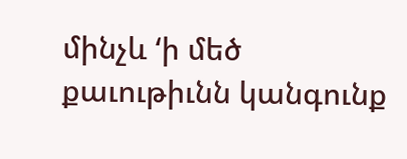մինչև ‘ի մեծ քաւութիւնն կանգունք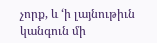չորք, և ‘ի լայնութիւն կանգուն մի